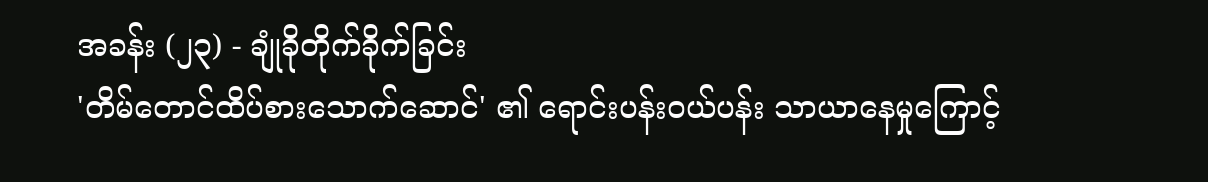အခန်း (၂၃) - ချုံခိုတိုက်ခိုက်ခြင်း
'တိမ်တောင်ထိပ်စားသောက်ဆောင်' ၏ ရောင်းပန်းဝယ်ပန်း သာယာနေမှုကြောင့်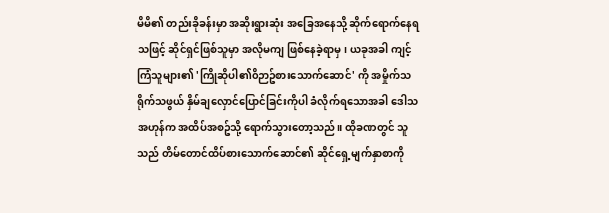မိမိ၏ တည်းခိုခန်းမှာ အဆိုးရွားဆုံး အခြေအနေသို့ ဆိုက်ရောက်နေရသဖြင့် ဆိုင်ရှင်ဖြစ်သူမှာ အလိုမကျ ဖြစ်နေခဲ့ရာမှ၊ ယခုအခါ ကျင့်ကြံသူများ၏ 'ကြိုဆိုပါ၏၀ိဉာဥ်စားသောက်ဆောင်' ကို အမှိုက်သရိုက်သဖွယ် နှိမ်ချလှောင်ပြောင်ခြင်းကိုပါ ခံလိုက်ရသောအခါ ဒေါသအဟုန်က အထိပ်အစဥ်သို့ ရောက်သွားတော့သည်။ ထိုခဏတွင် သူသည် တိမ်တောင်ထိပ်စားသောက်ဆောင်၏ ဆိုင်ရှေ့မျက်နှာစာကို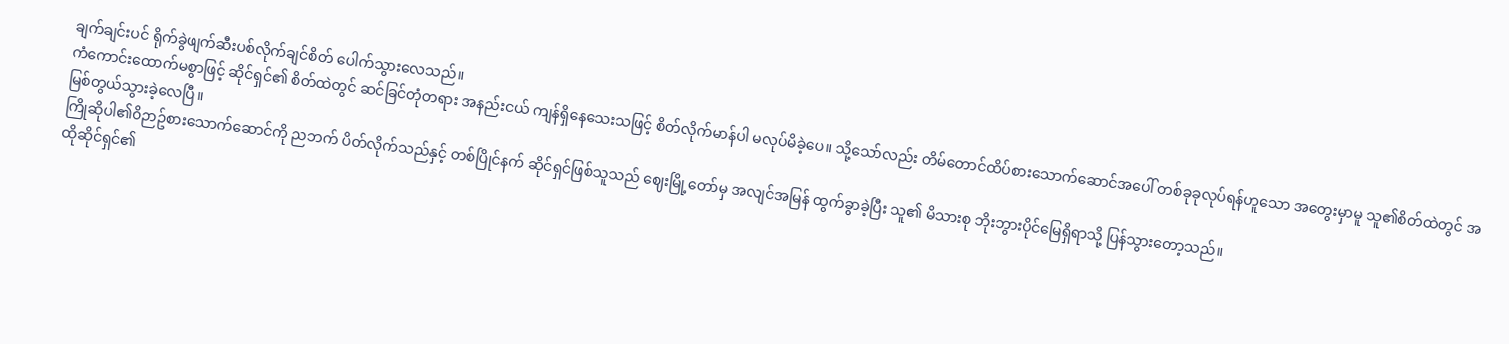ချက်ချင်းပင် ရိုက်ခွဲဖျက်ဆီးပစ်လိုက်ချင်စိတ် ပေါက်သွားလေသည်။
ကံကောင်းထောက်မစွာဖြင့် ဆိုင်ရှင်၏ စိတ်ထဲတွင် ဆင်ခြင်တုံတရား အနည်းငယ် ကျန်ရှိနေသေးသဖြင့် စိတ်လိုက်မာန်ပါ မလုပ်မိခဲ့ပေ။ သို့သော်လည်း တိမ်တောင်ထိပ်စားသောက်ဆောင်အပေါ် တစ်ခုခုလုပ်ရန်ဟူသော အတွေးမှာမူ သူ၏စိတ်ထဲတွင် အမြစ်တွယ်သွားခဲ့လေပြီ။
ကြိုဆိုပါ၏၀ိဉာဥ်စားသောက်ဆောင်ကို ညဘက် ပိတ်လိုက်သည်နှင့် တစ်ပြိုင်နက် ဆိုင်ရှင်ဖြစ်သူသည် ဈေးမြို့တော်မှ အလျင်အမြန် ထွက်ခွာခဲ့ပြီး သူ၏ မိသားစု ဘိုးဘွားပိုင်မြေရှိရာသို့ ပြန်သွားတော့သည်။
ထိုဆိုင်ရှင်၏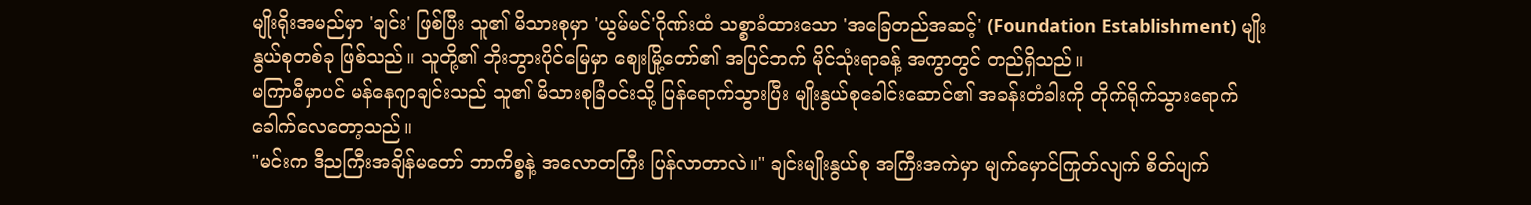မျိုးရိုးအမည်မှာ 'ချင်း' ဖြစ်ပြီး သူ၏ မိသားစုမှာ 'ယွမ်မင်'ဂိုဏ်းထံ သစ္စာခံထားသော 'အခြေတည်အဆင့်' (Foundation Establishment) မျိုးနွယ်စုတစ်ခု ဖြစ်သည်။ သူတို့၏ ဘိုးဘွားပိုင်မြေမှာ ဈေးမြို့တော်၏ အပြင်ဘက် မိုင်သုံးရာခန့် အကွာတွင် တည်ရှိသည်။
မကြာမီမှာပင် မန်နေဂျာချင်းသည် သူ၏ မိသားစုခြံဝင်းသို့ ပြန်ရောက်သွားပြီး မျိုးနွယ်စုခေါင်းဆောင်၏ အခန်းတံခါးကို တိုက်ရိုက်သွားရောက် ခေါက်လေတော့သည်။
"မင်းက ဒီညကြီးအချိန်မတော် ဘာကိစ္စနဲ့ အလောတကြီး ပြန်လာတာလဲ။" ချင်းမျိုးနွယ်စု အကြီးအကဲမှာ မျက်မှောင်ကြုတ်လျက် စိတ်ပျက်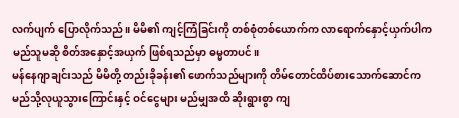လက်ပျက် ပြောလိုက်သည်။ မိမိ၏ ကျင့်ကြံခြင်းကို တစ်စုံတစ်ယောက်က လာရောက်နှောင့်ယှက်ပါက မည်သူမဆို စိတ်အနှောင့်အယှက် ဖြစ်ရသည်မှာ ဓမ္မတာပင်။
မန်နေဂျာချင်းသည် မိမိတို့ တည်းခိုခန်း၏ ဖောက်သည်များကို တိမ်တောင်ထိပ်စားသောက်ဆောင်က မည်သို့လုယူသွားကြောင်းနှင့် ဝင်ငွေများ မည်မျှအထိ ဆိုးရွားစွာ ကျ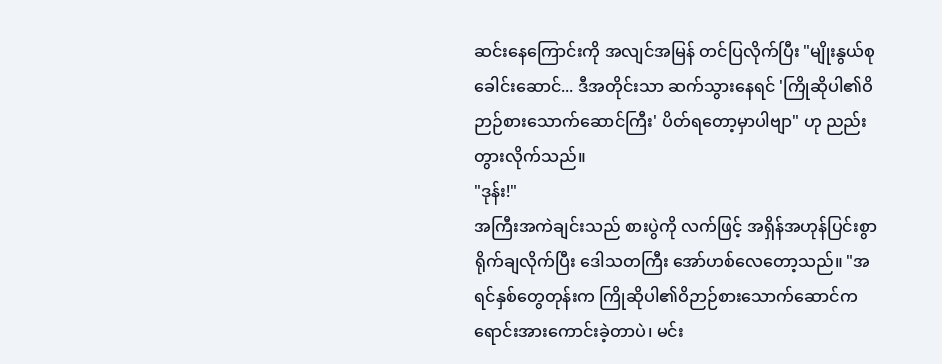ဆင်းနေကြောင်းကို အလျင်အမြန် တင်ပြလိုက်ပြီး "မျိုးနွယ်စုခေါင်းဆောင်... ဒီအတိုင်းသာ ဆက်သွားနေရင် 'ကြိုဆိုပါ၏ဝိဉာဉ်စားသောက်ဆောင်ကြီး' ပိတ်ရတော့မှာပါဗျာ" ဟု ညည်းတွားလိုက်သည်။
"ဒုန်း!"
အကြီးအကဲချင်းသည် စားပွဲကို လက်ဖြင့် အရှိန်အဟုန်ပြင်းစွာ ရိုက်ချလိုက်ပြီး ဒေါသတကြီး အော်ဟစ်လေတော့သည်။ "အရင်နှစ်တွေတုန်းက ကြိုဆိုပါ၏ဝိဉာဉ်စားသောက်ဆောင်က ရောင်းအားကောင်းခဲ့တာပဲ၊ မင်း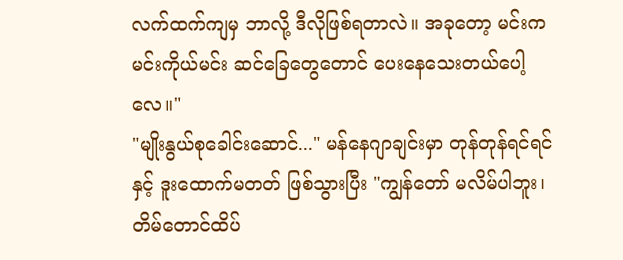လက်ထက်ကျမှ ဘာလို့ ဒီလိုဖြစ်ရတာလဲ။ အခုတော့ မင်းက မင်းကိုယ်မင်း ဆင်ခြေတွေတောင် ပေးနေသေးတယ်ပေါ့လေ။"
"မျိုးနွယ်စုခေါင်းဆောင်..." မန်နေဂျာချင်းမှာ တုန်တုန်ရင်ရင်နှင့် ဒူးထောက်မတတ် ဖြစ်သွားပြီး "ကျွန်တော် မလိမ်ပါဘူး၊ တိမ်တောင်ထိပ်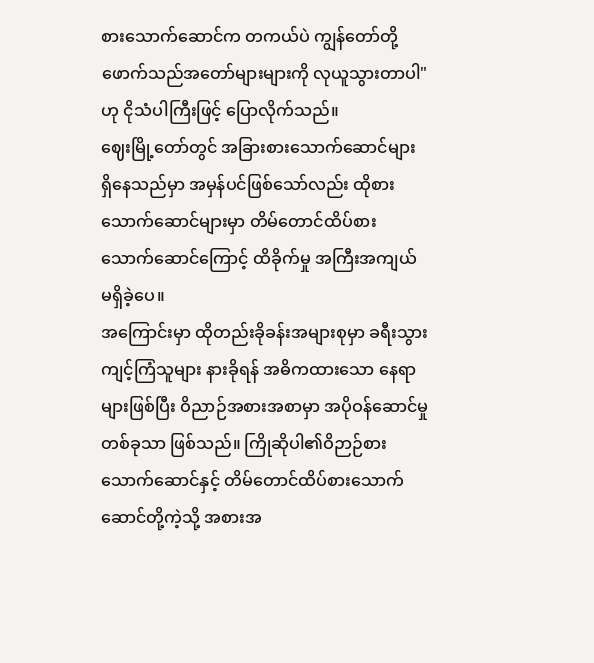စားသောက်ဆောင်က တကယ်ပဲ ကျွန်တော်တို့ ဖောက်သည်အတော်များများကို လုယူသွားတာပါ" ဟု ငိုသံပါကြီးဖြင့် ပြောလိုက်သည်။
ဈေးမြို့တော်တွင် အခြားစားသောက်ဆောင်များ ရှိနေသည်မှာ အမှန်ပင်ဖြစ်သော်လည်း ထိုစားသောက်ဆောင်များမှာ တိမ်တောင်ထိပ်စားသောက်ဆောင်ကြောင့် ထိခိုက်မှု အကြီးအကျယ် မရှိခဲ့ပေ။
အကြောင်းမှာ ထိုတည်းခိုခန်းအများစုမှာ ခရီးသွားကျင့်ကြံသူများ နားခိုရန် အဓိကထားသော နေရာများဖြစ်ပြီး ဝိညာဉ်အစားအစာမှာ အပိုဝန်ဆောင်မှုတစ်ခုသာ ဖြစ်သည်။ ကြိုဆိုပါ၏ဝိဉာဉ်စားသောက်ဆောင်နှင့် တိမ်တောင်ထိပ်စားသောက်ဆောင်တို့ကဲ့သို့ အစားအ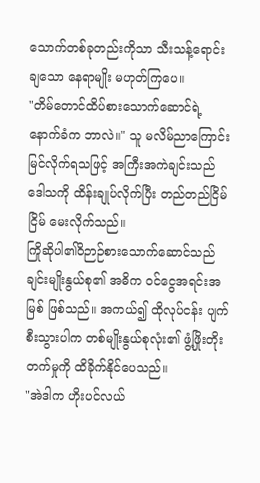သောက်တစ်ခုတည်းကိုသာ သီးသန့်ရောင်းချသော နေရာမျိုး မဟုတ်ကြပေ။
"တိမ်တောင်ထိပ်စားသောက်ဆောင်ရဲ့ နောက်ခံက ဘာလဲ။" သူ မလိမ်ညာကြောင်း မြင်လိုက်ရသဖြင့် အကြီးအကဲချင်းသည် ဒေါသကို ထိန်းချုပ်လိုက်ပြီး တည်တည်ငြိမ်ငြိမ် မေးလိုက်သည်။
ကြိုဆိုပါ၏ဝိဉာဉ်စားသောက်ဆောင်သည် ချင်းမျိုးနွယ်စု၏ အဓိက ဝင်ငွေအရင်းအမြစ် ဖြစ်သည်။ အကယ်၍ ထိုလုပ်ငန်း ပျက်စီးသွားပါက တစ်မျိုးနွယ်စုလုံး၏ ဖွံ့ဖြိုးတိုးတက်မှုကို ထိခိုက်နိုင်ပေသည်။
"အဲဒါက ဟိုးပင်လယ်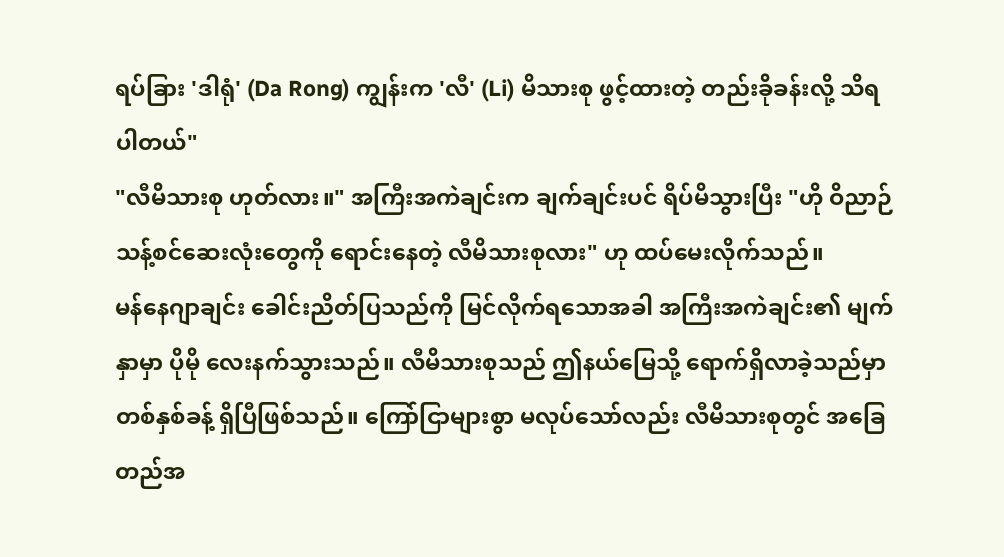ရပ်ခြား 'ဒါရုံ' (Da Rong) ကျွန်းက 'လီ' (Li) မိသားစု ဖွင့်ထားတဲ့ တည်းခိုခန်းလို့ သိရပါတယ်"
"လီမိသားစု ဟုတ်လား။" အကြီးအကဲချင်းက ချက်ချင်းပင် ရိပ်မိသွားပြီး "ဟို ဝိညာဉ်သန့်စင်ဆေးလုံးတွေကို ရောင်းနေတဲ့ လီမိသားစုလား" ဟု ထပ်မေးလိုက်သည်။
မန်နေဂျာချင်း ခေါင်းညိတ်ပြသည်ကို မြင်လိုက်ရသောအခါ အကြီးအကဲချင်း၏ မျက်နှာမှာ ပိုမို လေးနက်သွားသည်။ လီမိသားစုသည် ဤနယ်မြေသို့ ရောက်ရှိလာခဲ့သည်မှာ တစ်နှစ်ခန့် ရှိပြီဖြစ်သည်။ ကြော်ငြာများစွာ မလုပ်သော်လည်း လီမိသားစုတွင် အခြေတည်အ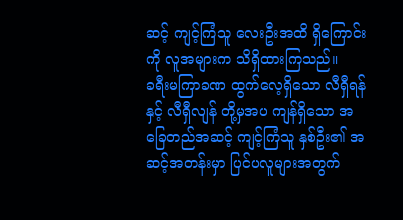ဆင့် ကျင့်ကြံသူ လေးဦးအထိ ရှိကြောင်းကို လူအများက သိရှိထားကြသည်။
ခရီးမကြာခဏ ထွက်လေ့ရှိသော လီရှီရန် နှင့် လီရှီလျန် တို့မှအပ ကျန်ရှိသော အခြေတည်အဆင့် ကျင့်ကြံသူ နှစ်ဦး၏ အဆင့်အတန်းမှာ ပြင်ပလူများအတွက်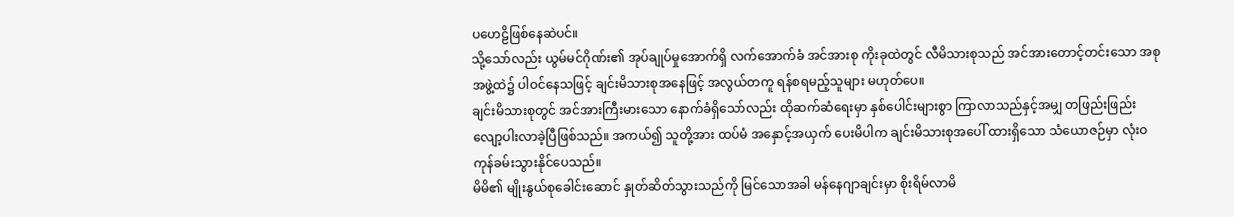ပဟေဠိဖြစ်နေဆဲပင်။
သို့သော်လည်း ယွမ်မင်ဂိုဏ်း၏ အုပ်ချုပ်မှုအောက်ရှိ လက်အောက်ခံ အင်အားစု ကိုးခုထဲတွင် လီမိသားစုသည် အင်အားတောင့်တင်းသော အစုအဖွဲ့ထဲ၌ ပါဝင်နေသဖြင့် ချင်းမိသားစုအနေဖြင့် အလွယ်တကူ ရန်စရမည့်သူများ မဟုတ်ပေ။
ချင်းမိသားစုတွင် အင်အားကြီးမားသော နောက်ခံရှိသော်လည်း ထိုဆက်ဆံရေးမှာ နှစ်ပေါင်းများစွာ ကြာလာသည်နှင့်အမျှ တဖြည်းဖြည်း လျော့ပါးလာခဲ့ပြီဖြစ်သည်။ အကယ်၍ သူတို့အား ထပ်မံ အနှောင့်အယှက် ပေးမိပါက ချင်းမိသားစုအပေါ် ထားရှိသော သံယောဇဉ်မှာ လုံးဝကုန်ခမ်းသွားနိုင်ပေသည်။
မိမိ၏ မျိုးနွယ်စုခေါင်းဆောင် နှုတ်ဆိတ်သွားသည်ကို မြင်သောအခါ မန်နေဂျာချင်းမှာ စိုးရိမ်လာမိ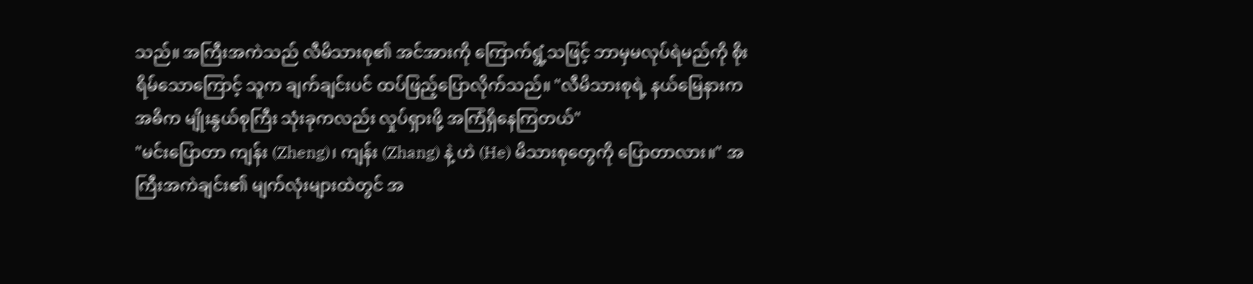သည်။ အကြီးအကဲသည် လီမိသားစု၏ အင်အားကို ကြောက်ရွံ့သဖြင့် ဘာမှမလုပ်ရဲမည်ကို စိုးရိမ်သောကြောင့် သူက ချက်ချင်းပင် ထပ်ဖြည့်ပြောလိုက်သည်။ "လီမိသားစုရဲ့ နယ်မြေနားက အဓိက မျိုးနွယ်စုကြီး သုံးခုကလည်း လှုပ်ရှားဖို့ အကြံရှိနေကြတယ်"
"မင်းပြောတာ ကျန်း (Zheng)၊ ကျန်း (Zhang) နဲ့ ဟဲ (He) မိသားစုတွေကို ပြောတာလား။" အကြီးအကဲချင်း၏ မျက်လုံးများထဲတွင် အ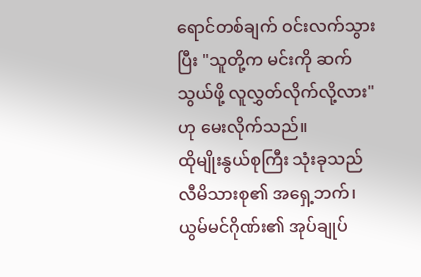ရောင်တစ်ချက် ဝင်းလက်သွားပြီး "သူတို့က မင်းကို ဆက်သွယ်ဖို့ လူလွှတ်လိုက်လို့လား" ဟု မေးလိုက်သည်။
ထိုမျိုးနွယ်စုကြီး သုံးခုသည် လီမိသားစု၏ အရှေ့ဘက်၊ ယွမ်မင်ဂိုဏ်း၏ အုပ်ချုပ်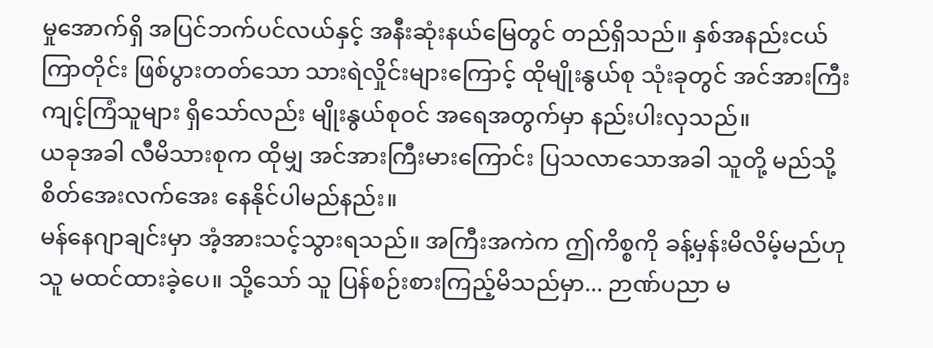မှုအောက်ရှိ အပြင်ဘက်ပင်လယ်နှင့် အနီးဆုံးနယ်မြေတွင် တည်ရှိသည်။ နှစ်အနည်းငယ်ကြာတိုင်း ဖြစ်ပွားတတ်သော သားရဲလှိုင်းများကြောင့် ထိုမျိုးနွယ်စု သုံးခုတွင် အင်အားကြီး ကျင့်ကြံသူများ ရှိသော်လည်း မျိုးနွယ်စုဝင် အရေအတွက်မှာ နည်းပါးလှသည်။
ယခုအခါ လီမိသားစုက ထိုမျှ အင်အားကြီးမားကြောင်း ပြသလာသောအခါ သူတို့ မည်သို့ စိတ်အေးလက်အေး နေနိုင်ပါမည်နည်း။
မန်နေဂျာချင်းမှာ အံ့အားသင့်သွားရသည်။ အကြီးအကဲက ဤကိစ္စကို ခန့်မှန်းမိလိမ့်မည်ဟု သူ မထင်ထားခဲ့ပေ။ သို့သော် သူ ပြန်စဉ်းစားကြည့်မိသည်မှာ... ဉာဏ်ပညာ မ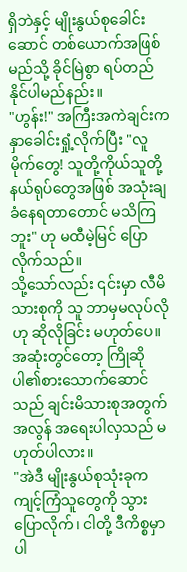ရှိဘဲနှင့် မျိုးနွယ်စုခေါင်းဆောင် တစ်ယောက်အဖြစ် မည်သို့ ခိုင်မြဲစွာ ရပ်တည်နိုင်ပါမည်နည်း။
"ဟွန်း!" အကြီးအကဲချင်းက နှာခေါင်းရှုံ့လိုက်ပြီး "လူမိုက်တွေ! သူတို့ကိုယ်သူတို့ နယ်ရုပ်တွေအဖြစ် အသုံးချခံနေရတာတောင် မသိကြဘူး" ဟု မထီမဲ့မြင် ပြောလိုက်သည်။
သို့သော်လည်း ၎င်းမှာ လီမိသားစုကို သူ ဘာမှမလုပ်လိုဟု ဆိုလိုခြင်း မဟုတ်ပေ။ အဆုံးတွင်တော့ ကြိုဆိုပါ၏စားသောက်ဆောင်
သည် ချင်းမိသားစုအတွက် အလွန် အရေးပါလှသည် မဟုတ်ပါလား။
"အဲဒီ မျိုးနွယ်စုသုံးခုက ကျင့်ကြံသူတွေကို သွားပြောလိုက်၊ ငါတို့ ဒီကိစ္စမှာ ပါ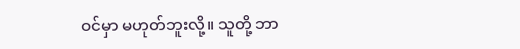ဝင်မှာ မဟုတ်ဘူးလို့။ သူတို့ ဘာ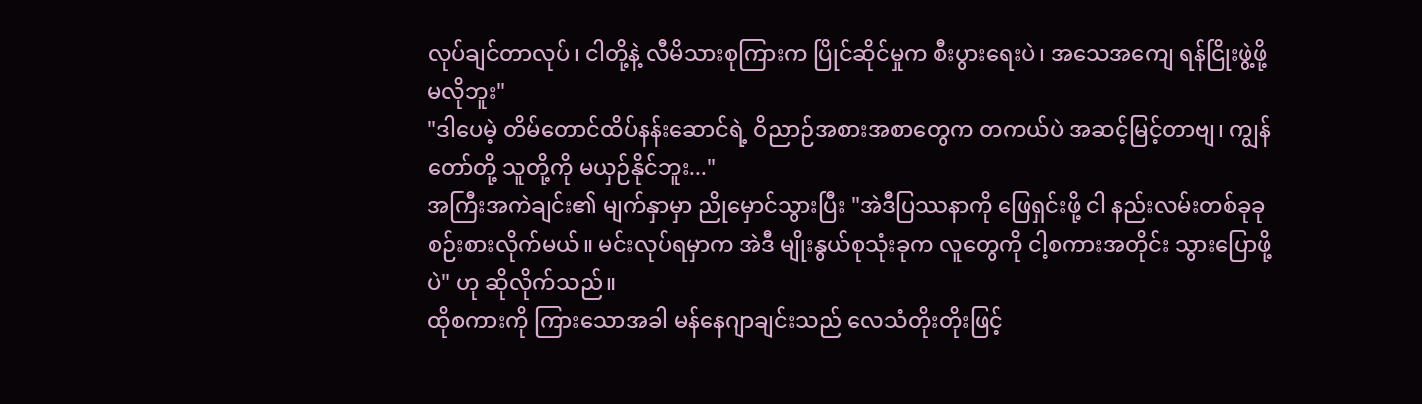လုပ်ချင်တာလုပ်၊ ငါတို့နဲ့ လီမိသားစုကြားက ပြိုင်ဆိုင်မှုက စီးပွားရေးပဲ၊ အသေအကျေ ရန်ငြိုးဖွဲ့ဖို့ မလိုဘူး"
"ဒါပေမဲ့ တိမ်တောင်ထိပ်နန်းဆောင်ရဲ့ ဝိညာဉ်အစားအစာတွေက တကယ်ပဲ အဆင့်မြင့်တာဗျ၊ ကျွန်တော်တို့ သူတို့ကို မယှဉ်နိုင်ဘူး..."
အကြီးအကဲချင်း၏ မျက်နှာမှာ ညိုမှောင်သွားပြီး "အဲဒီပြဿနာကို ဖြေရှင်းဖို့ ငါ နည်းလမ်းတစ်ခုခု စဉ်းစားလိုက်မယ်။ မင်းလုပ်ရမှာက အဲဒီ မျိုးနွယ်စုသုံးခုက လူတွေကို ငါ့စကားအတိုင်း သွားပြောဖို့ပဲ" ဟု ဆိုလိုက်သည်။
ထိုစကားကို ကြားသောအခါ မန်နေဂျာချင်းသည် လေသံတိုးတိုးဖြင့်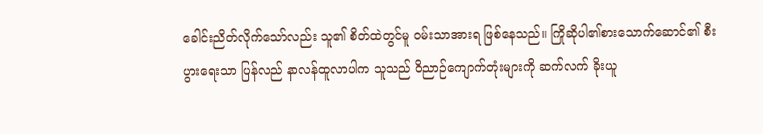ခေါင်းညိတ်လိုက်သော်လည်း သူ၏ စိတ်ထဲတွင်မူ ဝမ်းသာအားရ ဖြစ်နေသည်။ ကြိုဆိုပါ၏စားသောက်ဆောင်၏ စီးပွားရေးသာ ပြန်လည် နာလန်ထူလာပါက သူသည် ဝိညာဉ်ကျောက်တုံးများကို ဆက်လက် ခိုးယူ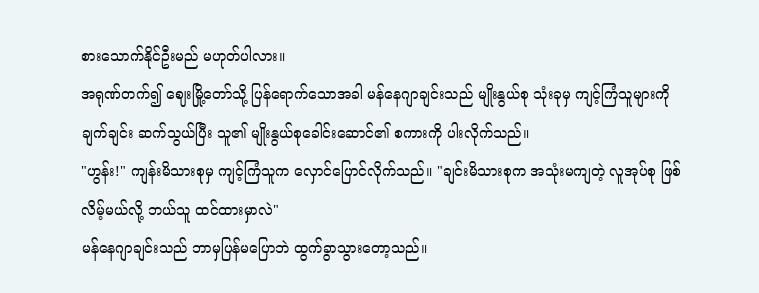စားသောက်နိုင်ဦးမည် မဟုတ်ပါလား။
အရုဏ်တက်၍ ဈေးမြို့တော်သို့ ပြန်ရောက်သောအခါ မန်နေဂျာချင်းသည် မျိုးနွယ်စု သုံးခုမှ ကျင့်ကြံသူများကို ချက်ချင်း ဆက်သွယ်ပြီး သူ၏ မျိုးနွယ်စုခေါင်းဆောင်၏ စကားကို ပါးလိုက်သည်။
"ဟွန်း!" ကျန်းမိသားစုမှ ကျင့်ကြံသူက လှောင်ပြောင်လိုက်သည်။ "ချင်းမိသားစုက အသုံးမကျတဲ့ လူအုပ်စု ဖြစ်လိမ့်မယ်လို့ ဘယ်သူ ထင်ထားမှာလဲ"
မန်နေဂျာချင်းသည် ဘာမှပြန်မပြောဘဲ ထွက်ခွာသွားတော့သည်။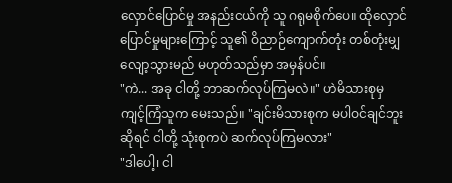လှောင်ပြောင်မှု အနည်းငယ်ကို သူ ဂရုမစိုက်ပေ။ ထိုလှောင်ပြောင်မှုများကြောင့် သူ၏ ဝိညာဉ်ကျောက်တုံး တစ်တုံးမျှ လျော့သွားမည် မဟုတ်သည်မှာ အမှန်ပင်။
"ကဲ... အခု ငါတို့ ဘာဆက်လုပ်ကြမလဲ။" ဟဲမိသားစုမှ ကျင့်ကြံသူက မေးသည်။ "ချင်းမိသားစုက မပါဝင်ချင်ဘူးဆိုရင် ငါတို့ သုံးစုကပဲ ဆက်လုပ်ကြမလား"
"ဒါပေါ့၊ ငါ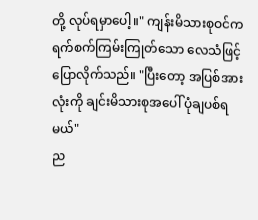တို့ လုပ်ရမှာပေါ့။" ကျန်းမိသားစုဝင်က ရက်စက်ကြမ်းကြုတ်သော လေသံဖြင့် ပြောလိုက်သည်။ "ပြီးတော့ အပြစ်အားလုံးကို ချင်းမိသားစုအပေါ် ပုံချပစ်ရမယ်"
ည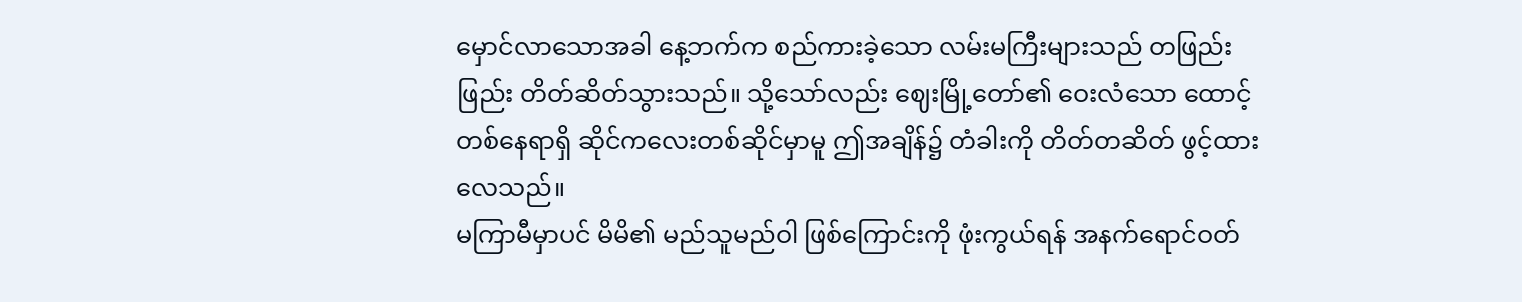မှောင်လာသောအခါ နေ့ဘက်က စည်ကားခဲ့သော လမ်းမကြီးများသည် တဖြည်းဖြည်း တိတ်ဆိတ်သွားသည်။ သို့သော်လည်း ဈေးမြို့တော်၏ ဝေးလံသော ထောင့်တစ်နေရာရှိ ဆိုင်ကလေးတစ်ဆိုင်မှာမူ ဤအချိန်၌ တံခါးကို တိတ်တဆိတ် ဖွင့်ထားလေသည်။
မကြာမီမှာပင် မိမိ၏ မည်သူမည်ဝါ ဖြစ်ကြောင်းကို ဖုံးကွယ်ရန် အနက်ရောင်ဝတ်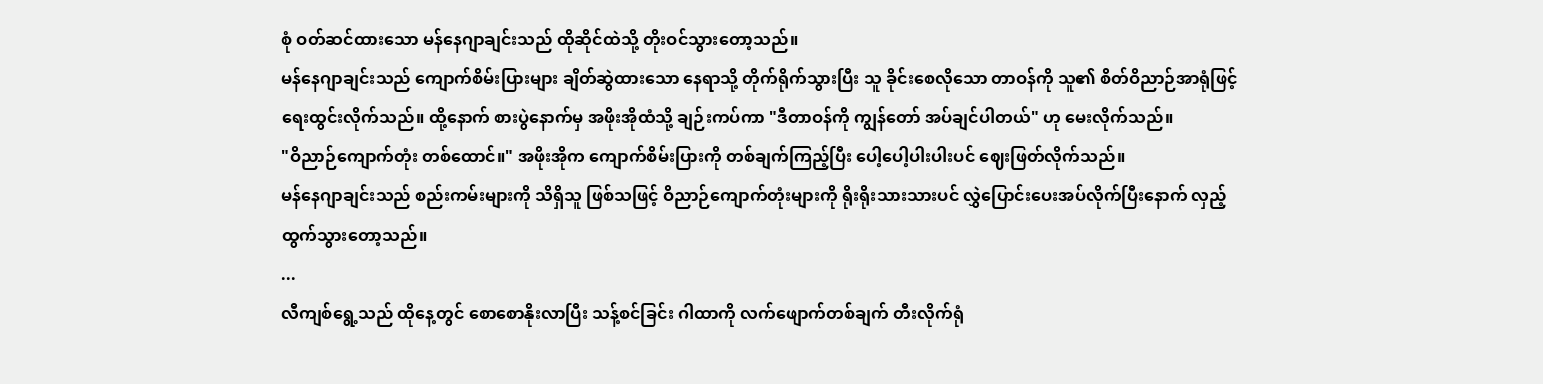စုံ ဝတ်ဆင်ထားသော မန်နေဂျာချင်းသည် ထိုဆိုင်ထဲသို့ တိုးဝင်သွားတော့သည်။
မန်နေဂျာချင်းသည် ကျောက်စိမ်းပြားများ ချိတ်ဆွဲထားသော နေရာသို့ တိုက်ရိုက်သွားပြီး သူ ခိုင်းစေလိုသော တာဝန်ကို သူ၏ စိတ်ဝိညာဉ်အာရုံဖြင့် ရေးထွင်းလိုက်သည်။ ထို့နောက် စားပွဲနောက်မှ အဖိုးအိုထံသို့ ချဉ်းကပ်ကာ "ဒီတာဝန်ကို ကျွန်တော် အပ်ချင်ပါတယ်" ဟု မေးလိုက်သည်။
"ဝိညာဉ်ကျောက်တုံး တစ်ထောင်။" အဖိုးအိုက ကျောက်စိမ်းပြားကို တစ်ချက်ကြည့်ပြီး ပေါ့ပေါ့ပါးပါးပင် ဈေးဖြတ်လိုက်သည်။
မန်နေဂျာချင်းသည် စည်းကမ်းများကို သိရှိသူ ဖြစ်သဖြင့် ဝိညာဉ်ကျောက်တုံးများကို ရိုးရိုးသားသားပင် လွှဲပြောင်းပေးအပ်လိုက်ပြီးနောက် လှည့်ထွက်သွားတော့သည်။
...
လီကျစ်ရွေ့သည် ထိုနေ့တွင် စောစောနိုးလာပြီး သန့်စင်ခြင်း ဂါထာကို လက်ဖျောက်တစ်ချက် တီးလိုက်ရုံ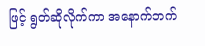ဖြင့် ရွတ်ဆိုလိုက်ကာ အနောက်ဘက်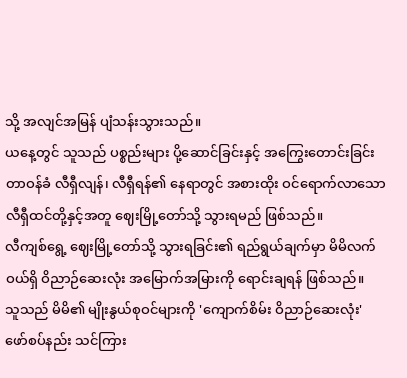သို့ အလျင်အမြန် ပျံသန်းသွားသည်။
ယနေ့တွင် သူသည် ပစ္စည်းများ ပို့ဆောင်ခြင်းနှင့် အကြွေးတောင်းခြင်း တာဝန်ခံ လီရှီလျန်၊ လီရှီရန်၏ နေရာတွင် အစားထိုး ဝင်ရောက်လာသော လီရှီထင်တို့နှင့်အတူ ဈေးမြို့တော်သို့ သွားရမည် ဖြစ်သည်။
လီကျစ်ရွေ့ ဈေးမြို့တော်သို့ သွားရခြင်း၏ ရည်ရွယ်ချက်မှာ မိမိလက်ဝယ်ရှိ ဝိညာဉ်ဆေးလုံး အမြောက်အမြားကို ရောင်းချရန် ဖြစ်သည်။
သူသည် မိမိ၏ မျိုးနွယ်စုဝင်များကို 'ကျောက်စိမ်း ဝိညာဉ်ဆေးလုံး' ဖော်စပ်နည်း သင်ကြား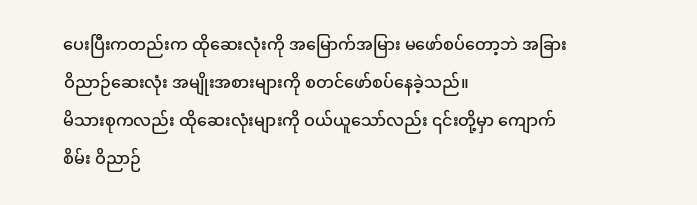ပေးပြီးကတည်းက ထိုဆေးလုံးကို အမြောက်အမြား မဖော်စပ်တော့ဘဲ အခြား ဝိညာဉ်ဆေးလုံး အမျိုးအစားများကို စတင်ဖော်စပ်နေခဲ့သည်။
မိသားစုကလည်း ထိုဆေးလုံးများကို ဝယ်ယူသော်လည်း ၎င်းတို့မှာ ကျောက်စိမ်း ဝိညာဉ်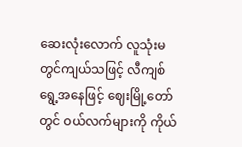ဆေးလုံးလောက် လူသုံးမတွင်ကျယ်သဖြင့် လီကျစ်ရွေ့အနေဖြင့် ဈေးမြို့တော်တွင် ဝယ်လက်များကို ကိုယ်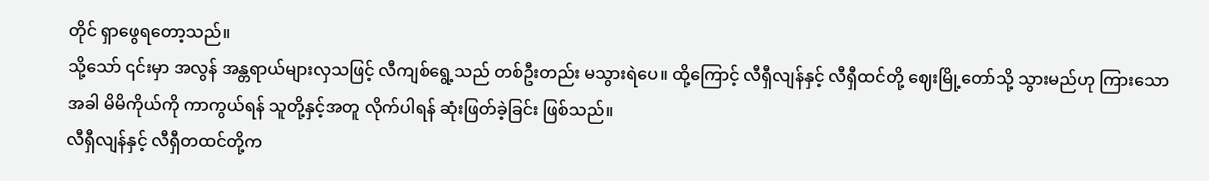တိုင် ရှာဖွေရတော့သည်။
သို့သော် ၎င်းမှာ အလွန် အန္တရာယ်များလှသဖြင့် လီကျစ်ရွေ့သည် တစ်ဦးတည်း မသွားရဲပေ။ ထို့ကြောင့် လီရှီလျန်နှင့် လီရှီထင်တို့ ဈေးမြို့တော်သို့ သွားမည်ဟု ကြားသောအခါ မိမိကိုယ်ကို ကာကွယ်ရန် သူတို့နှင့်အတူ လိုက်ပါရန် ဆုံးဖြတ်ခဲ့ခြင်း ဖြစ်သည်။
လီရှီလျန်နှင့် လီရှီတထင်တို့က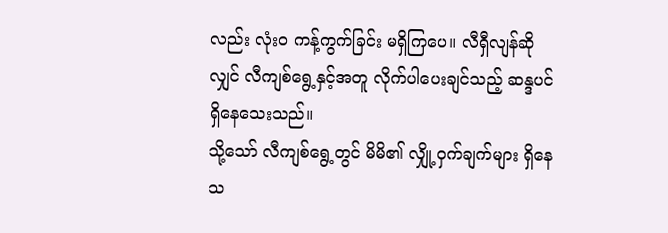လည်း လုံးဝ ကန့်ကွက်ခြင်း မရှိကြပေ။ လီရှီလျန်ဆိုလျှင် လီကျစ်ရွေ့နှင့်အတူ လိုက်ပါပေးချင်သည့် ဆန္ဒပင် ရှိနေသေးသည်။
သို့သော် လီကျစ်ရွေ့တွင် မိမိ၏ လျှို့ဝှက်ချက်များ ရှိနေသ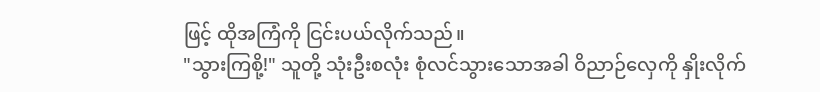ဖြင့် ထိုအကြံကို ငြင်းပယ်လိုက်သည်။
"သွားကြစို့!" သူတို့ သုံးဦးစလုံး စုံလင်သွားသောအခါ ဝိညာဉ်လှေကို နှိုးလိုက်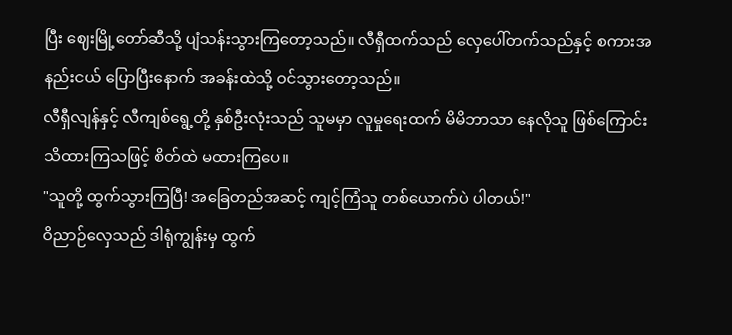ပြီး ဈေးမြို့တော်ဆီသို့ ပျံသန်းသွားကြတော့သည်။ လီရှီထက်သည် လှေပေါ်တက်သည်နှင့် စကားအနည်းငယ် ပြောပြီးနောက် အခန်းထဲသို့ ဝင်သွားတော့သည်။
လီရှီလျန်နှင့် လီကျစ်ရွေ့တို့ နှစ်ဦးလုံးသည် သူမမှာ လူမှုရေးထက် မိမိဘာသာ နေလိုသူ ဖြစ်ကြောင်း သိထားကြသဖြင့် စိတ်ထဲ မထားကြပေ။
"သူတို့ ထွက်သွားကြပြီ! အခြေတည်အဆင့် ကျင့်ကြံသူ တစ်ယောက်ပဲ ပါတယ်!"
ဝိညာဉ်လှေသည် ဒါရုံကျွန်းမှ ထွက်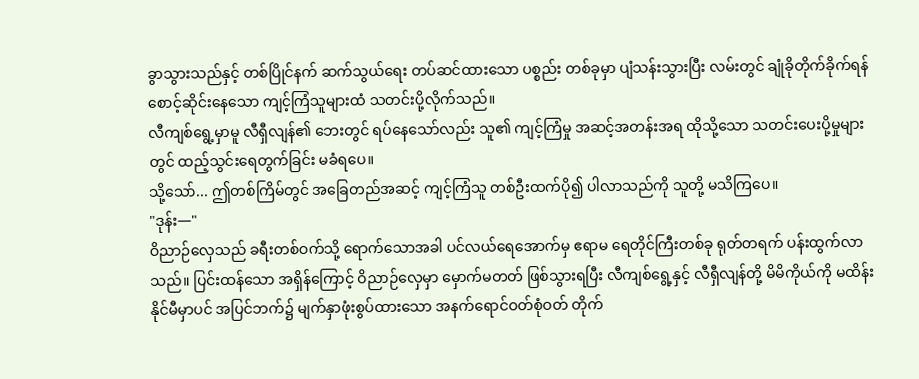ခွာသွားသည်နှင့် တစ်ပြိုင်နက် ဆက်သွယ်ရေး တပ်ဆင်ထားသော ပစ္စည်း တစ်ခုမှာ ပျံသန်းသွားပြီး လမ်းတွင် ချုံခိုတိုက်ခိုက်ရန် စောင့်ဆိုင်းနေသော ကျင့်ကြံသူများထံ သတင်းပို့လိုက်သည်။
လီကျစ်ရွေ့မှာမူ လီရှီလျန်၏ ဘေးတွင် ရပ်နေသော်လည်း သူ၏ ကျင့်ကြံမှု အဆင့်အတန်းအရ ထိုသို့သော သတင်းပေးပို့မှုများတွင် ထည့်သွင်းရေတွက်ခြင်း မခံရပေ။
သို့သော်... ဤတစ်ကြိမ်တွင် အခြေတည်အဆင့် ကျင့်ကြံသူ တစ်ဦးထက်ပို၍ ပါလာသည်ကို သူတို့ မသိကြပေ။
"ဒုန်း—"
ဝိညာဉ်လှေသည် ခရီးတစ်ဝက်သို့ ရောက်သောအခါ ပင်လယ်ရေအောက်မှ ဧရာမ ရေတိုင်ကြီးတစ်ခု ရုတ်တရက် ပန်းထွက်လာသည်။ ပြင်းထန်သော အရှိန်ကြောင့် ဝိညာဉ်လှေမှာ မှောက်မတတ် ဖြစ်သွားရပြီး လီကျစ်ရွေ့နှင့် လီရှီလျန်တို့ မိမိကိုယ်ကို မထိန်းနိုင်မီမှာပင် အပြင်ဘက်၌ မျက်နှာဖုံးစွပ်ထားသော အနက်ရောင်ဝတ်စုံဝတ် တိုက်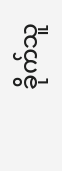ခိုက်သူ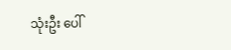သုံးဦး ပေါ်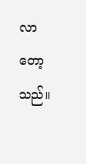လာတော့သည်။